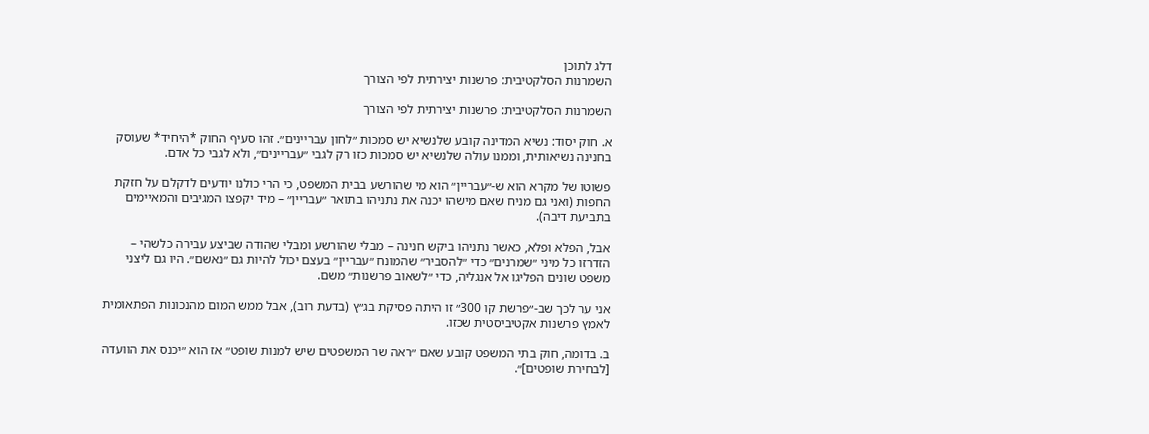דלג לתוכן
השמרנות הסלקטיבית: פרשנות יצירתית לפי הצורך

השמרנות הסלקטיבית: פרשנות יצירתית לפי הצורך

א. חוק יסוד: נשיא המדינה קובע שלנשיא יש סמכות ״לחון עבריינים״. זהו סעיף החוק *היחיד* שעוסק בחנינה נשיאותית, וממנו עולה שלנשיא יש סמכות כזו רק לגבי ״עבריינים״, ולא לגבי כל אדם.

פשוטו של מקרא הוא ש-״עבריין״ הוא מי שהורשע בבית המשפט, כי הרי כולנו יודעים לדקלם על חזקת החפות (ואני גם מניח שאם מישהו יכנה את נתניהו בתואר ״עבריין״ – מיד יקפצו המגיבים והמאיימים בתביעת דיבה).

אבל, הפלא ופלא, כאשר נתניהו ביקש חנינה – מבלי שהורשע ומבלי שהודה שביצע עבירה כלשהי – הזדרזו כל מיני ״שמרנים״ כדי ״להסביר״ שהמונח ״עבריין״ בעצם יכול להיות גם ״נאשם״. היו גם ליצני משפט שונים הפליגו אל אנגליה, כדי ״לשאוב פרשנות״ משם.

אני ער לכך שב-״פרשת קו 300״ זו היתה פסיקת בג״ץ (בדעת רוב), אבל ממש המום מהנכונות הפתאומית לאמץ פרשנות אקטיביסטית שכזו.

ב. בדומה, חוק בתי המשפט קובע שאם ״ראה שר המשפטים שיש למנות שופט״ אז הוא ״יכנס את הוועדה [לבחירת שופטים]״.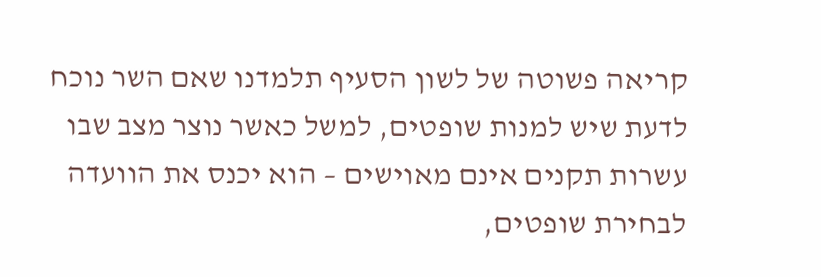קריאה פשוטה של לשון הסעיף תלמדנו שאם השר נוכח לדעת שיש למנות שופטים, למשל כאשר נוצר מצב שבו עשרות תקנים אינם מאוישים – הוא יכנס את הוועדה לבחירת שופטים,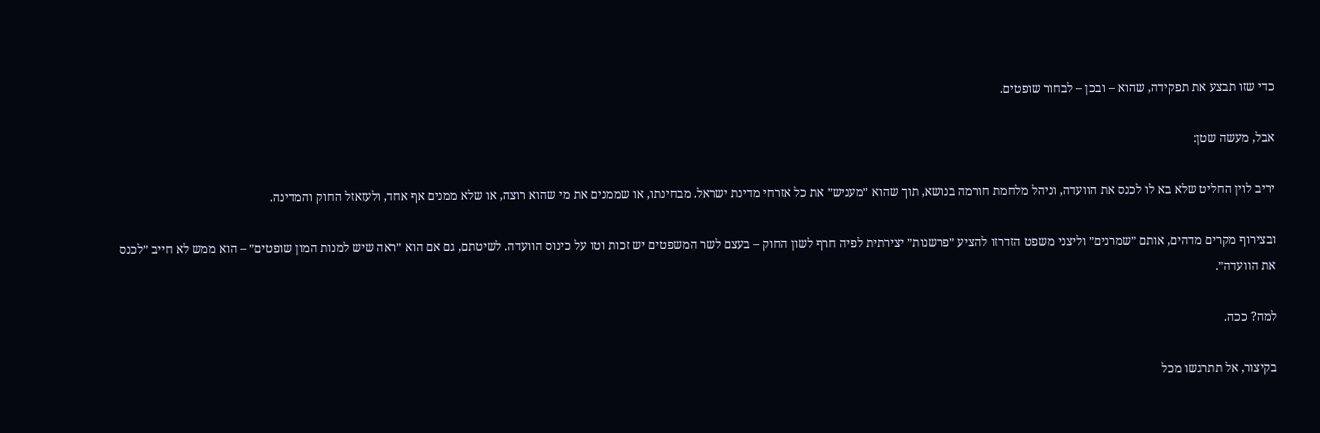כדי שזו תבצע את תפקידה, שהוא – ובכן – לבחור שופטים.

אבל, מעשה שטן:

יריב לוין החליט שלא בא לו לכנס את הוועדה, וניהל מלחמת חורמה בנושא, תוך שהוא ״מעניש״ את כל אזרחי מדינת ישראל. מבחינתו, או שממנים את מי שהוא רוצה, או שלא ממנים אף אחד, ולעזאזל החוק והמדינה.

ובצירוף מקרים מדהים, אותם ״שמרנים״ וליצני משפט הזדרזו להציע ״פרשנות״ יצירתית לפיה חרף לשון החוק – בעצם לשר המשפטים יש זכות וטו על כינוס הוועדה. לשיטתם, גם אם הוא ״ראה שיש למנות המון שופטים״ – הוא ממש לא חייב ״לכנס את הוועדה״.

למה? ככה.

בקיצור, אל תתרגשו מכל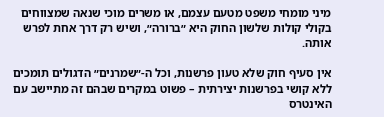מיני מומחי משפט מטעם עצמם, או משרים מוכי שנאה שמצווחים בקולי קולות שלשון החוק היא ״ברורה״, ושיש רק דרך אחת לפרש אותה.

אין סעיף חוק שלא טעון פרשנות, וכל ה-״שמרנים״ הדגולים תומכים ללא קושי בפרשנות יצירתית – פשוט במקרים שבהם זה מתיישב עם האינטרס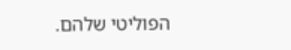הפוליטי שלהם.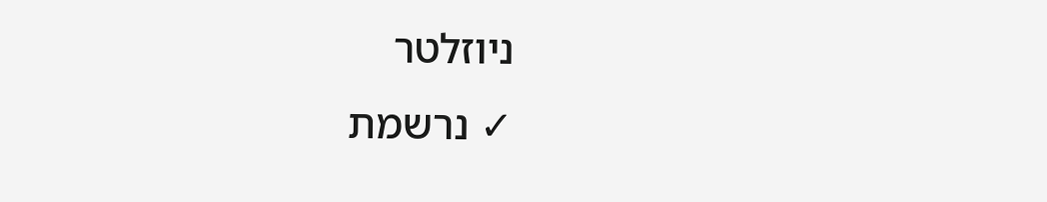ניוזלטר
✓ נרשמת